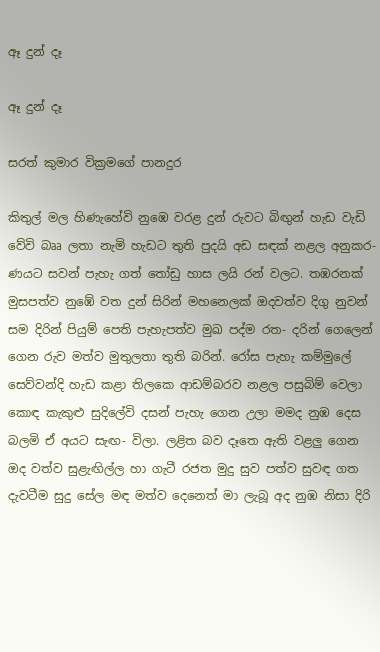ඈ දුන් දෑ

ඈ දුන් දෑ

සරත් කුමාර වික්‍රමගේ පානදුර

කිතුල් මල හිණැහේවි නුඹෙ වරළ දුන් රුවට බිඟුන් හැඩ වැඩි වේවි බෲ ලතා නැමි හැඩට තුති පුදයි අඩ සඳක් නළල අනුකර- ණයට සවන් පැහැ ගත් තෝඩු හාස ලයි රන් වලට. තඹරනක් මුසපත්ව නුඹේ වත දුන් සිරින් මහනෙලක් ඔදවත්ව දිගු නුවන් සම දිරින් පියුම් පෙති පැහැපත්ව මුඛ පද්ම රත- දරින් ගෙලෙන් ගෙන රුව මත්ව මුතුලතා තුති බරින්. රෝස පැහැ කම්මුලේ සෙව්වන්දි හැඩ කළා තිලකෙ ආඩම්බරව නළල පසුබිම් වෙලා කොඳ කැකුළු සුදිලේවි දසන් පැහැ ගෙන උලා මමද නුඹ දෙස බලමි ඒ අයට සැඟ- විලා. ලළිත බව දෑතෙ ඇති වළලු ගෙන ඔද වත්ව සුළැඟිල්ල හා ගැටී රජත මුදු සුව පත්ව සුවඳ ගත දැවටීම සුදු සේල මඳ මත්ව දෙනෙත් මා ලැබූ අද නුඹ නිසා දිරි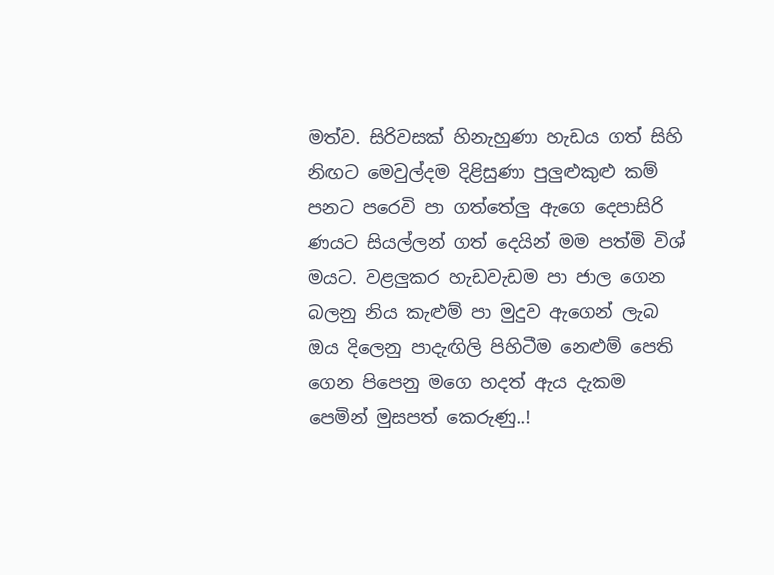මත්ව. සිරිවසක් හිනැහුණා හැඩය ගත් සිහි නිඟට මෙවුල්දම දිළිසුණා පුලුළුකුළු කම් පනට පරෙවි පා ගත්තේලු ඇගෙ දෙපාසිරි ණයට සියල්ලන් ගත් දෙයින් මම පත්මි විශ් මයට. වළලුකර හැඩවැඩම පා ජාල ගෙන බලනු නිය කැළුම් පා මුදුව ඇගෙන් ලැබ ඔය දිලෙනු පාදැඟිලි පිහිටීම නෙළුම් පෙති ගෙන පිපෙනු මගෙ හදත් ඇය දැකම පෙමින් මුසපත් කෙරුණු..!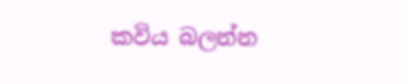කවිය බලන්න